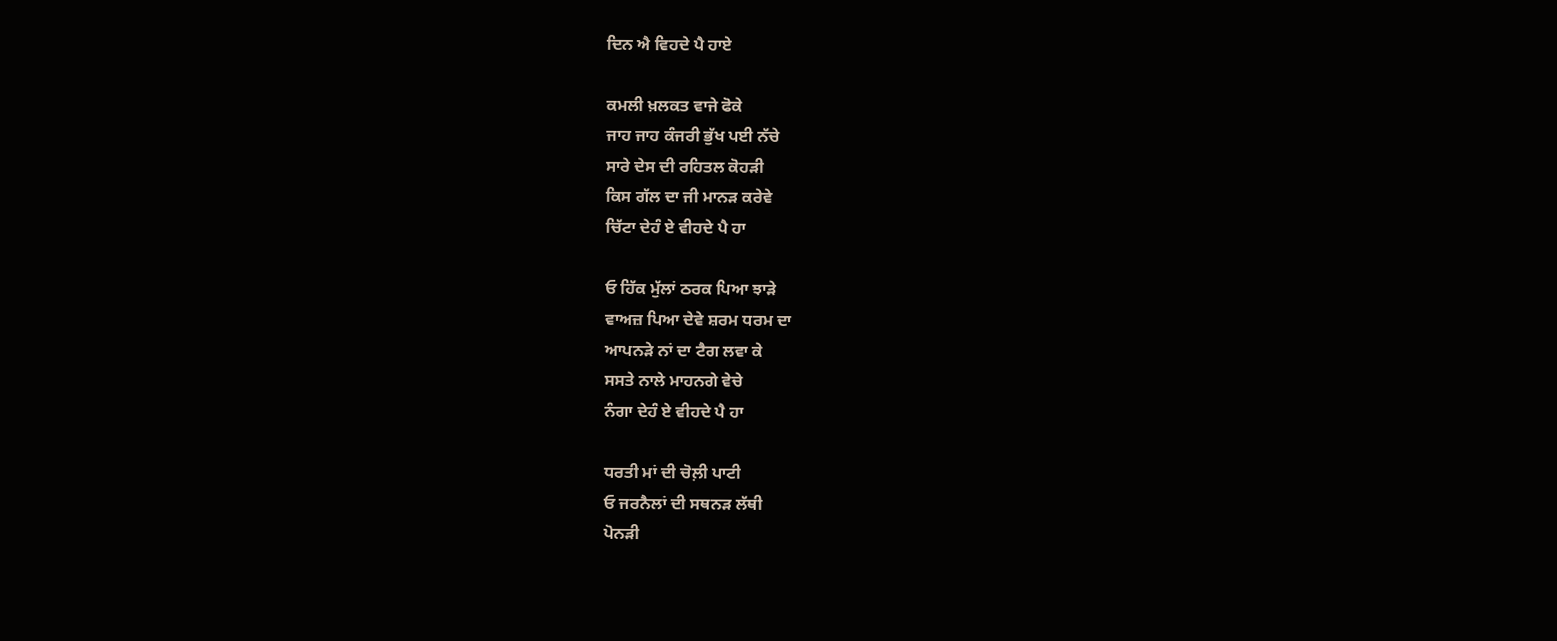ਦਿਨ ਐ ਵਿਹਦੇ ਪੈ ਹਾਏ

ਕਮਲੀ ਖ਼ਲਕਤ ਵਾਜੇ ਫੋਕੇ
ਜਾਹ ਜਾਹ ਕੰਜਰੀ ਭੁੱਖ ਪਈ ਨੱਚੇ
ਸਾਰੇ ਦੇਸ ਦੀ ਰਹਿਤਲ ਕੋਹੜੀ
ਕਿਸ ਗੱਲ ਦਾ ਜੀ ਮਾਨੜ ਕਰੇਵੇ
ਚਿੱਟਾ ਦੇਹੰ ਏ ਵੀਹਦੇ ਪੈ ਹਾ

ਓ ਹਿੱਕ ਮੁੱਲਾਂ ਠਰਕ ਪਿਆ ਝਾੜੇ
ਵਾਅਜ਼ ਪਿਆ ਦੇਵੇ ਸ਼ਰਮ ਧਰਮ ਦਾ
ਆਪਨੜੇ ਨਾਂ ਦਾ ਟੈਗ ਲਵਾ ਕੇ
ਸਸਤੇ ਨਾਲੇ ਮਾਹਨਗੇ ਵੇਚੇ
ਨੰਗਾ ਦੇਹੰ ਏ ਵੀਹਦੇ ਪੈ ਹਾ

ਧਰਤੀ ਮਾਂ ਦੀ ਚੋਲ਼ੀ ਪਾਟੀ
ਓ ਜਰਨੈਲਾਂ ਦੀ ਸਥਨੜ ਲੱਥੀ
ਪੋਨੜੀ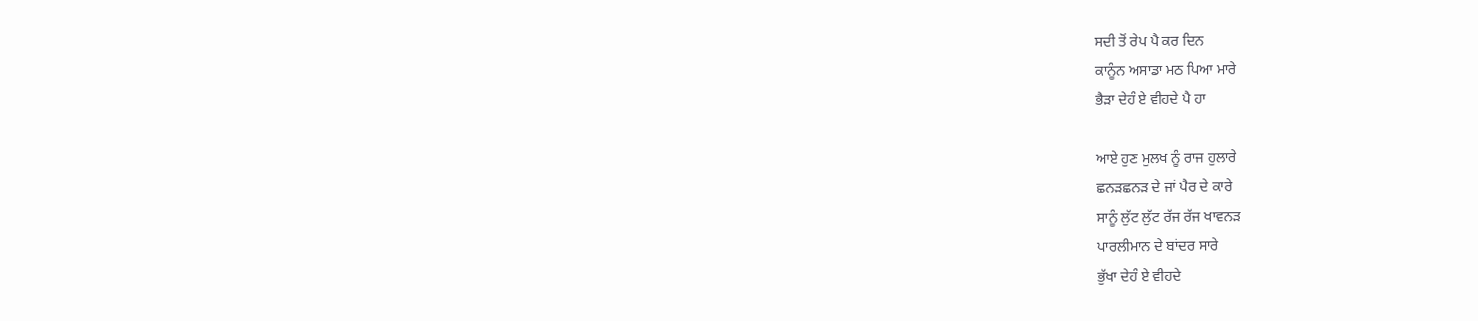ਸਦੀ ਤੋਂ ਰੇਪ ਪੈ ਕਰ ਦਿਨ
ਕਾਨੂੰਨ ਅਸਾਡਾ ਮਠ ਪਿਆ ਮਾਰੇ
ਭੈੜਾ ਦੇਹੰ ਏ ਵੀਹਦੇ ਪੈ ਹਾ

ਆਏ ਹੁਣ ਮੁਲਖ ਨੂੰ ਰਾਜ ਹੁਲਾਰੇ
ਛਨੜਛਨੜ ਦੇ ਜਾਂ ਪੈਰ ਦੇ ਕਾਰੇ
ਸਾਨੂੰ ਲੁੱਟ ਲੁੱਟ ਰੱਜ ਰੱਜ ਖਾਵਨੜ
ਪਾਰਲੀਮਾਨ ਦੇ ਬਾਂਦਰ ਸਾਰੇ
ਭੁੱਖਾ ਦੇਹੰ ਏ ਵੀਹਦੇ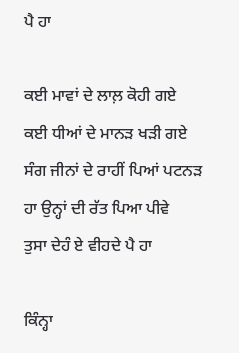ਪੈ ਹਾ

ਕਈ ਮਾਵਾਂ ਦੇ ਲਾਲ਼ ਕੋਹੀ ਗਏ
ਕਈ ਧੀਆਂ ਦੇ ਮਾਨੜ ਖੜੀ ਗਏ
ਸੰਗ ਜੀਨਾਂ ਦੇ ਰਾਹੀਂ ਪਿਆਂ ਪਟਨੜ
ਹਾ ਉਨ੍ਹਾਂ ਦੀ ਰੱਤ ਪਿਆ ਪੀਵੇ
ਤੁਸਾ ਦੇਹੰ ਏ ਵੀਹਦੇ ਪੈ ਹਾ

ਕਿੰਨ੍ਹਾ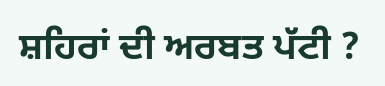ਸ਼ਹਿਰਾਂ ਦੀ ਅਰਬਤ ਪੱਟੀ ?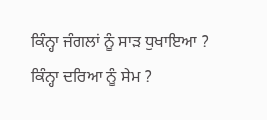ਕਿੰਨ੍ਹਾ ਜੰਗਲਾਂ ਨੂੰ ਸਾੜ ਧੁਖਾਇਆ ?
ਕਿੰਨ੍ਹਾ ਦਰਿਆ ਨੂੰ ਸੇਮ ?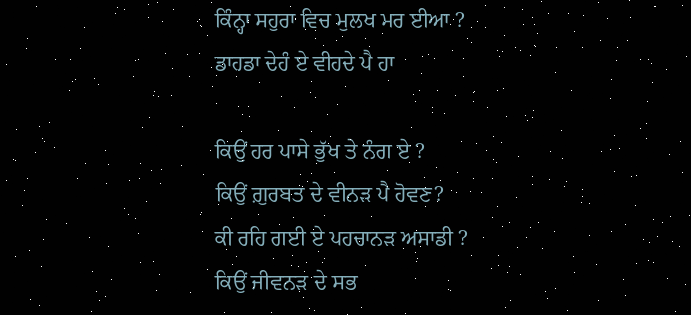ਕਿੰਨ੍ਹਾ ਸਹੁਰਾ ਵਿਚ ਮੁਲਖ ਮਰ ਈਆ ?
ਡਾਹਡਾ ਦੇਹੰ ਏ ਵੀਹਦੇ ਪੈ ਹਾ

ਕਿਉਂ ਹਰ ਪਾਸੇ ਭੁੱਖ ਤੇ ਨੰਗ ਏ ?
ਕਿਉਂ ਗ਼ੁਰਬਤ ਦੇ ਵੀਨੜ ਪੈ ਹੋਵਣ?
ਕੀ ਰਹਿ ਗਈ ਏ ਪਹਚਾਨੜ ਅਸਾਡੀ ?
ਕਿਉਂ ਜੀਵਨੜ ਦੇ ਸਭ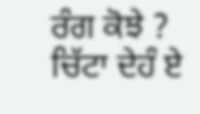ਰੰਗ ਕੋਝੇ ?
ਚਿੱਟਾ ਦੇਹੰ ਏ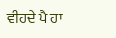ਵੀਹਦੇ ਪੈ ਹਾ